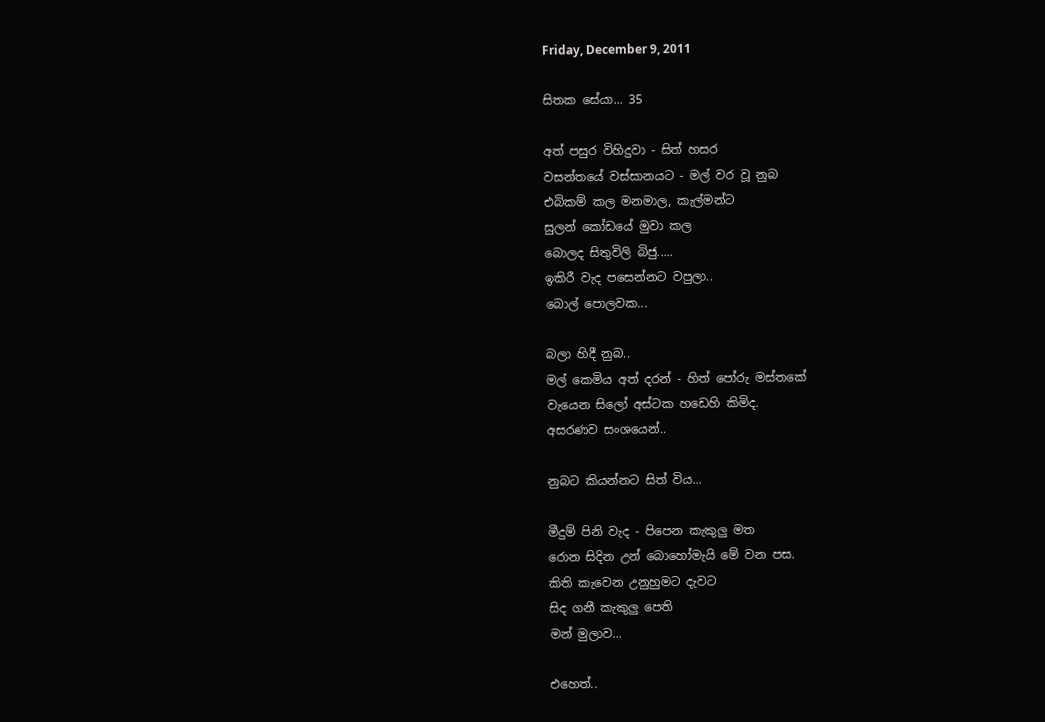Friday, December 9, 2011

සිතක සේයා... 35

අත් පසුර විහිදුවා - සිත් හසර
වසන්තයේ වස්සානයට - මල් වර වූ නුබ
එබිකම් කල මනමාල, කැල්මන්ට
සුලන් කෝඩයේ මුවා කල
බොලද සිතුවිලි බිජු.....
ඉකිරී වැද පසෙන්නට වපුලා..
බොල් පොලවක...

බලා හිදී නුබ..
මල් කෙමිය අත් දරන් - හිත් පෝරු මස්තකේ
වැයෙන සිලෝ අස්ටක හඩෙහි කිමිද.
අසරණව සංශයෙන්..

නුබට කියන්නට සිත් විය...

මීදුම් පිනි වැද - පිපෙන කැකුලු මත
රොන සිදින උන් බොහෝමැයි මේ වන පස.
කිති කැවෙන උනුහුමට දැවට
සිද ගනී කැකුලු පෙති
මන් මුලාව...

එහෙත්..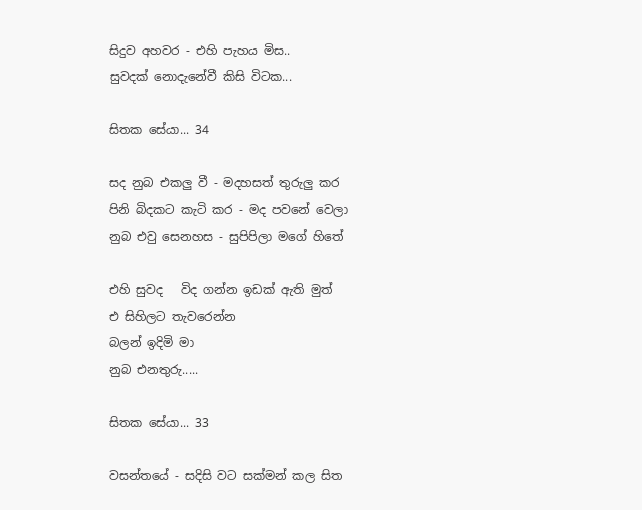සිදුව අහවර - එහි පැහය මිස..
සුවදක් නොදැනේවී කිසි විටක...

සිතක සේයා... 34

සද නුබ එකලු වී - මදහසත් තුරුලු කර
පිනි බිදකට කැටි කර - මද පවනේ වෙලා
නුබ එවු සෙනහස - සුපිපිලා මගේ හිතේ

එහි සුවද   විද ගන්න ඉඩක් ඇති මුත්
එ සිහිලට තැවරෙන්න
බලන් ඉදිමි මා
නුබ එනතුරු.....

සිතක සේයා... 33

වසන්තයේ - සදිසි වට සක්මන් කල සිත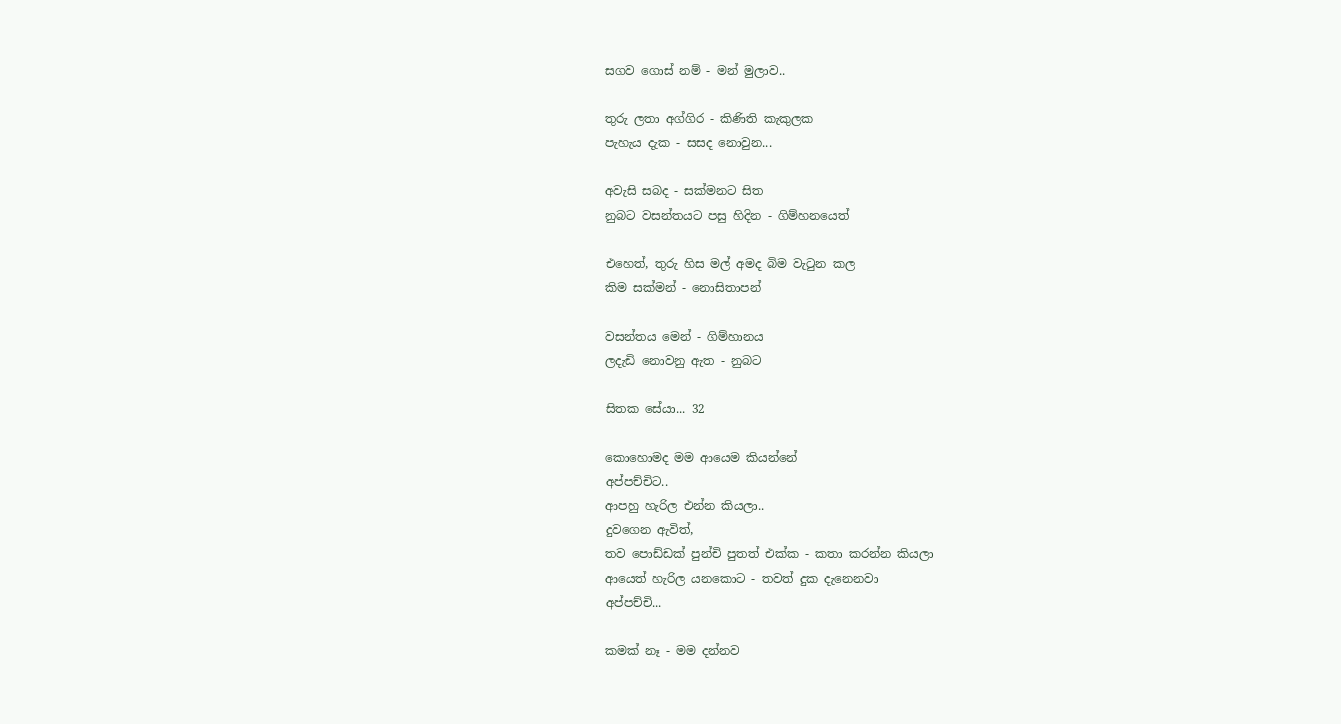සගව ගොස් නම් - මන් මුලාව..

තුරු ලතා අග්ගිර - කිණිති කැකුලක
පැහැය දැක - සසද නොවුන...

අවැසි සබද - සක්මනට සිත
නුබට වසන්තයට පසු හිදින - ගිම්හනයෙත්

එහෙත්, තුරු හිස මල් අමද බිම වැ‍ටුන කල
කිම සක්මන් - නොසිතාපන්

වසන්තය මෙන් - ගිම්හානය
ලදැඩි නොවනු ඇත - නුබට

සිතක සේයා... 32

කොහොමද මම ආයෙම කියන්නේ
අප්පච්චිට..
ආපහු හැරිල එන්න කියලා..
දුවගෙන ඇවිත්,
තව පොඩ්ඩක් පුන්චි පුතත් එක්ක - කතා කරන්න කියලා
ආයෙත් හැරිල යනකොට - තවත් දුක දැනෙනවා
අප්පච්චි...

කමක් නෑ - මම දන්නව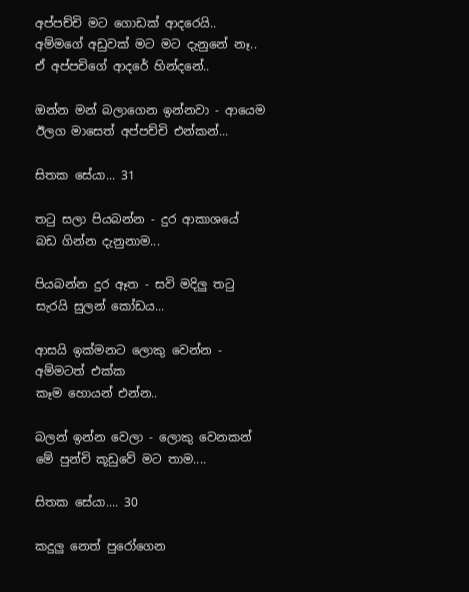අප්පච්චි මට ගොඩක් ආදරෙයි..
අම්මගේ අඩුවක් මට මට දැනුනේ නෑ..
ඒ අප්පචිගේ ආදරේ හින්දනේ..

ඔන්න මන් බලාගෙන ඉන්නවා - ආයෙම
ඊලග මාසෙත් අප්පච්චි එන්කන්...

සිතක සේයා... 31

ත‍ටු සලා පියබන්න - දුර ආකාශයේ
බඩ ගින්න දැනුනාම...

පියබන්න දුර ඈත - සවි මදිලු ත‍ටු
සැරයි සුලන් කෝඩය...

ආසයි ඉක්මනට ලොකු වෙන්න - අම්මටත් එක්ක
කෑම හොයන් එන්න..

බලන් ඉන්න වෙලා - ලොකු වෙනකන්
මේ පුන්චි කූඩුවේ මට තාම....

සිතක සේයා.... 30

කදුලු නෙත් පුරෝගෙන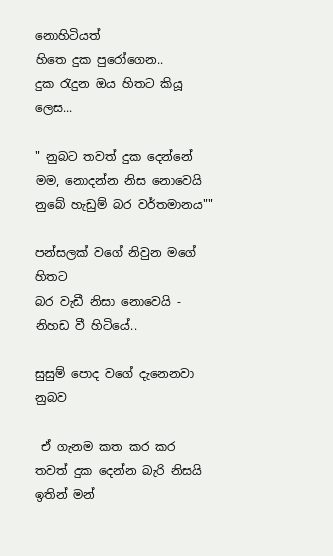නොහිටියත්
හිතෙ දුක පුරෝගෙන..
දුක ‍රැදුන ඔය හිතට කියූ ලෙස...

" නුබට තවත් දුක දෙන්නේ මම, නොදන්න නිස නොවෙයි නුබේ හැඩුම් බර වර්තමානය""

පන්සලක් වගේ නිවුන මගේ හිතට
බර වැඩී නිසා නොවෙයි - නිහඩ වී හිටියේ..

සුසුම් පොද වගේ දැනෙනවා නුබව

 ඒ ගැනම කත කර කර
තවත් දුක දෙන්න බැරි නිසයි
ඉතින් මන්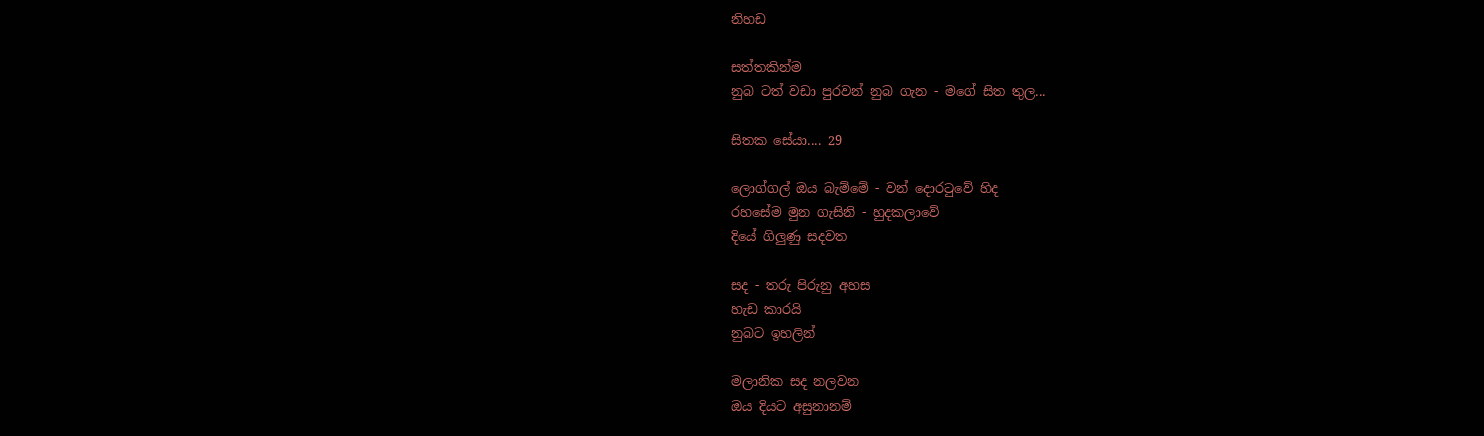නිහඩ

සත්තකින්ම
නුබ ටත් වඩා පුරවන් නුබ ගැන - මගේ සිත තුල...

සිතක සේයා.... 29

ලොග්ගල් ඔය බැම්මේ - වන් දොර‍ටුවේ හිද
රහසේම මුන ගැසිනි - හුදකලාවේ
දියේ ගිලුණු සදවත

සද - තරු පිරුනු අහස
හැඩ කාරයි
නුබට ඉහලින්

මලානික සද නලවන
ඔය දියට අසුනානම්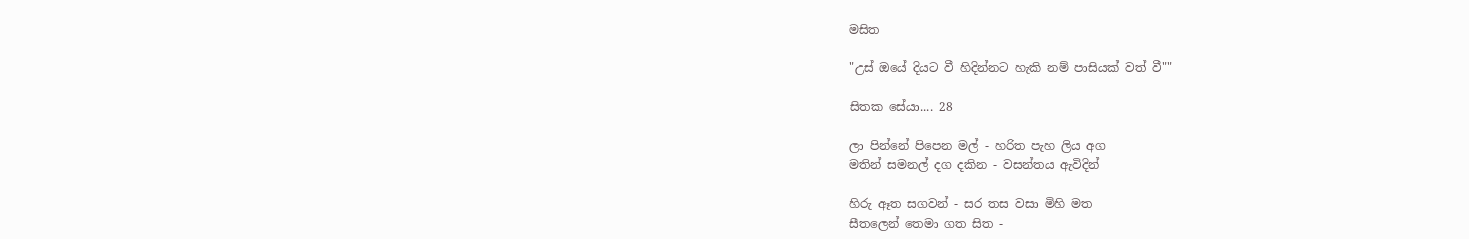මසිත

"උස් ඔයේ දියට වී හිදින්නට හැකි නම් පාසියක් වත් වී""

සිතක සේයා.... 28

ලා පින්නේ පිපෙන මල් - හරිත පැහ ලිය අග
මතින් සමනල් දග දකින - වසන්තය ඇවිදින්

හිරු ඈත සගවන් - සර තස වසා මිහි මත
සීතලෙන් තෙමා ගත සිත -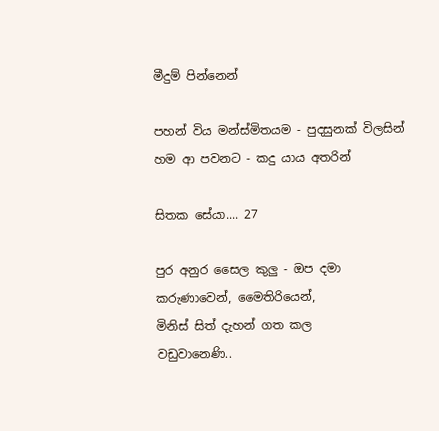මීදුම් පින්නෙන්

පහන් විය මන්ස්මිතයම - පුදසුනක් විලසින්
හම ආ පවනට - කදු යාය අතරින්

සිතක සේයා.... 27

පුර අනුර සෛල කුලු - ඔප දමා
කරුණාවෙන්, මෛතිරියෙන්,
මිනිස් සිත් දැහන් ගත කල
වඩුවානෙණි..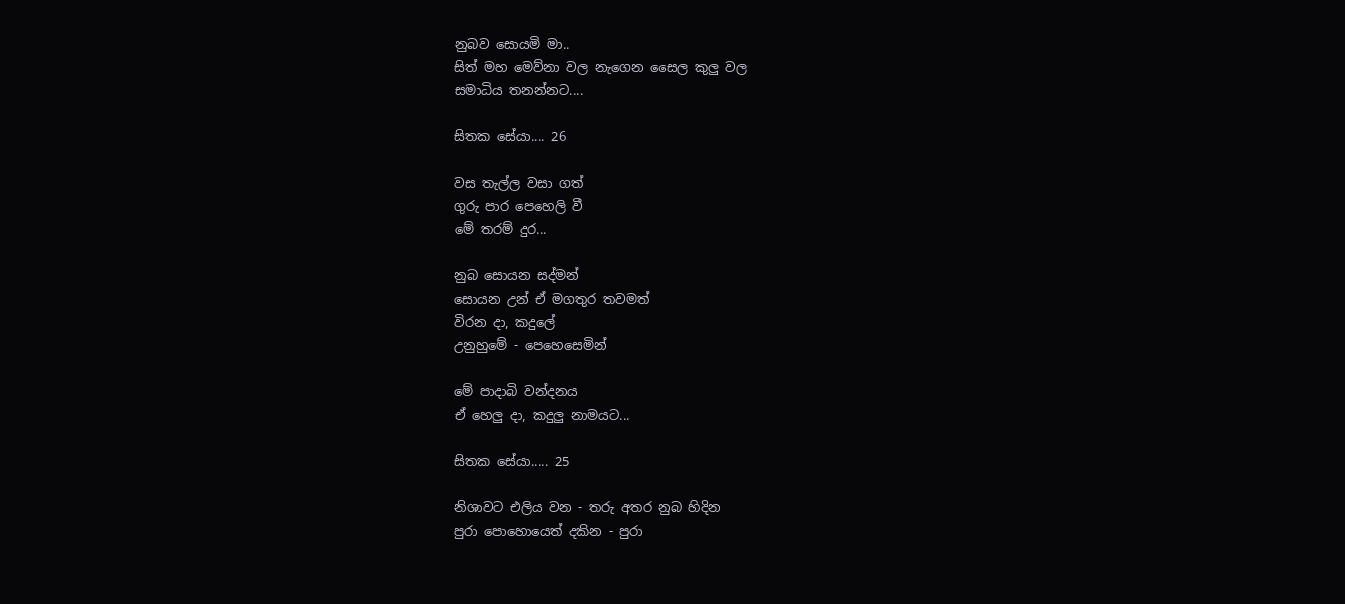නුබව සොයමි මා..
සිත් මහ මෙව්නා වල නැගෙන සෛල කුලු වල
සමාධිය තනන්නට....

සිතක සේයා.... 26

වස තැල්ල වසා ගත්
ගුරු පාර පෙහෙලි වී
මේ තරම් දුර...

නුබ සොයන සද්මන්
සොයන උන් ඒ මගතුර තවමත්
විරන දා, කදුලේ
උනුහුමේ - පෙහෙසෙමින්

මේ පාදාබි වන්දනය
ඒ හෙලු දා, කදුලු නාමයට...

සිතක සේයා..... 25

නිශාවට එලිය වන - තරු අතර නුබ හිදින
පුරා පොහොයෙත් දකින - පුරා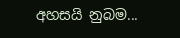අහසයි නුබම...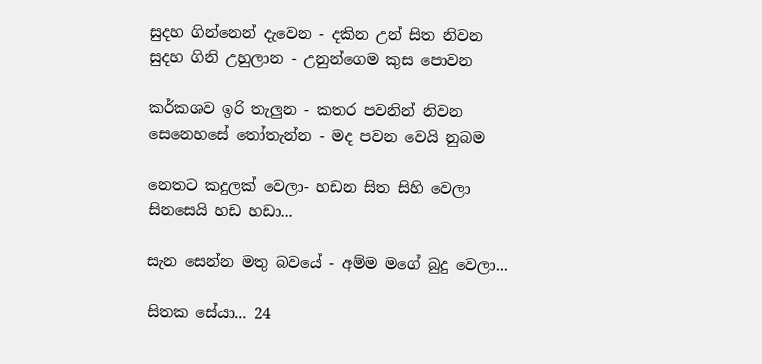සුදහ ගින්නෙන් දැවෙන - දකින උන් සිත නිවන
සුදහ ගිනි උහුලාන - උනුන්ගෙම කුස පොවන

කර්කශව ඉරි තැලුන - කතර පවනින් නිවන
සෙනෙහසේ ‍තෝතැන්න - මද පවන වෙයි නුබම

නෙතට කදුලක් වෙලා- හඩන සිත සිහි වෙලා
සිනසෙයි හඩ හඩා...

සැන සෙන්න මතු බවයේ - අම්ම මගේ බුදු වෙලා...

සිතක සේයා... 24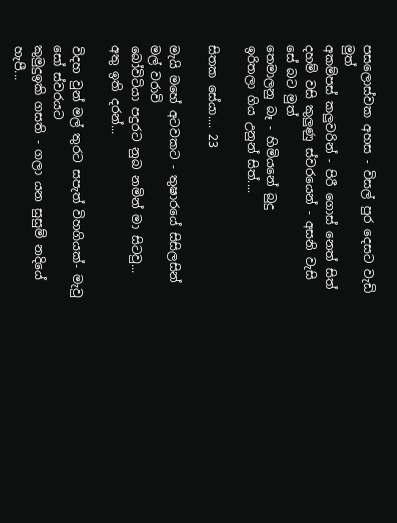පසලොස්වක අහස - විසල් පුර දෙසට වැඩි මුත්
අකම්පස් කලුවරින් - පිරී ගොස් නෙත් සිත්
දහම් වසි කුලුණු ස්වරයෙන් - අසනි වැසි සේ බට මුත්
තෙමාලනු බෑ - හිමියනේ බුදු
ඉරිතලා ගිය උනුන් සිත්....

සිතක සේයා.... 23

මැයි මහේ අටවකට - තුෂාරයේ සිසිලසින් මල් වරාවි
බෝවිටියා පදුරට නුබ නමින් මා සිටවු...
අතු ඉති දරන්...

විදහ වුන් මල් තුරට සපැත් විහගියක්- මැවු සෝ ස්වරයට
කුමුදුඉකි ගසති - ගලා යන සුසුම් නදියේ හැපී...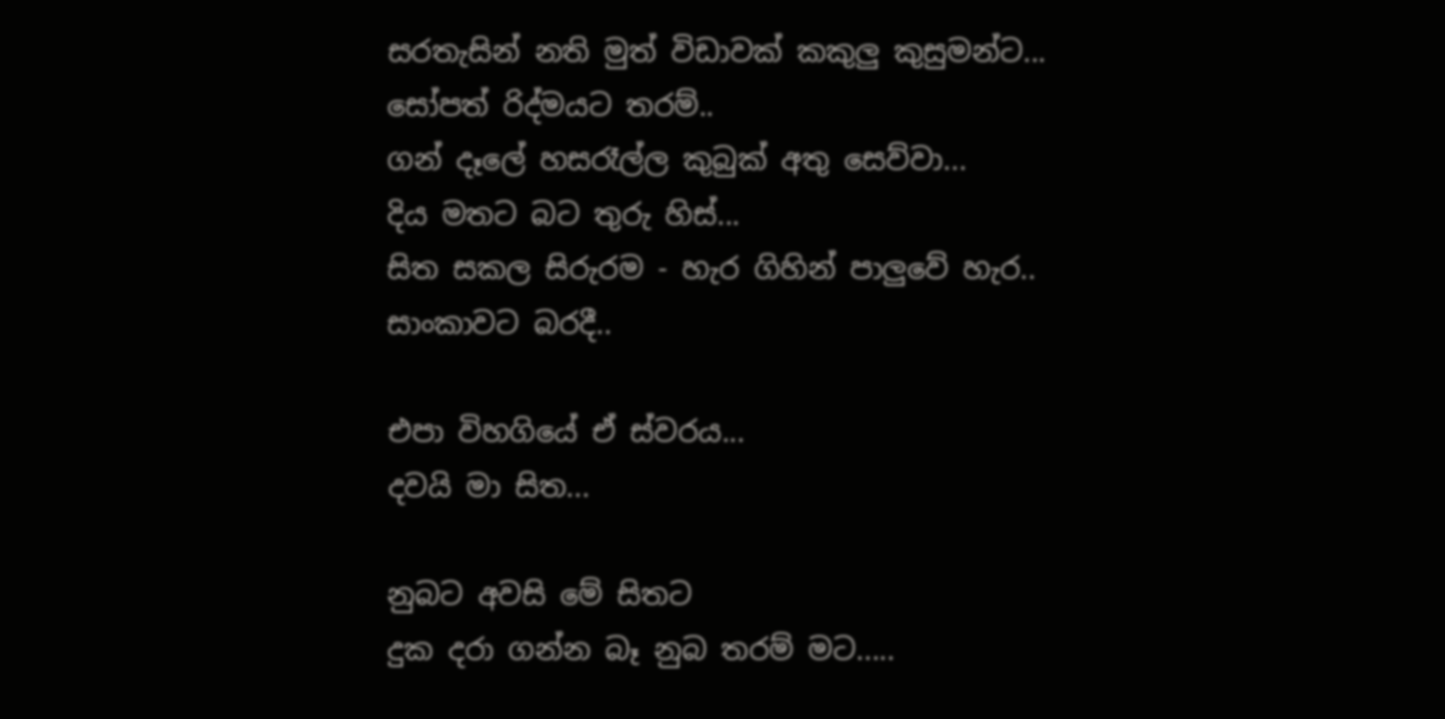සරතැසින් නති මුත් විඩාවක් කකුලු කුසුමන්ට...
සෝපත් රිද්මයට තරම්..
ගන් දෑලේ හසරෑල්ල කුබුක් අතු සෙව්වා...
දිය මතට බට තුරු හිස්...
සිත සකල සිරුරම - හැර ගිහින් පාලුවේ හැර..
සාංකාවට බරදී..

එපා විහගියේ ඒ ස්වරය...
දවයි මා සිත...

නුබට අවසි මේ සිතට
දුක දරා ගන්න බෑ නුබ තරම් මට.....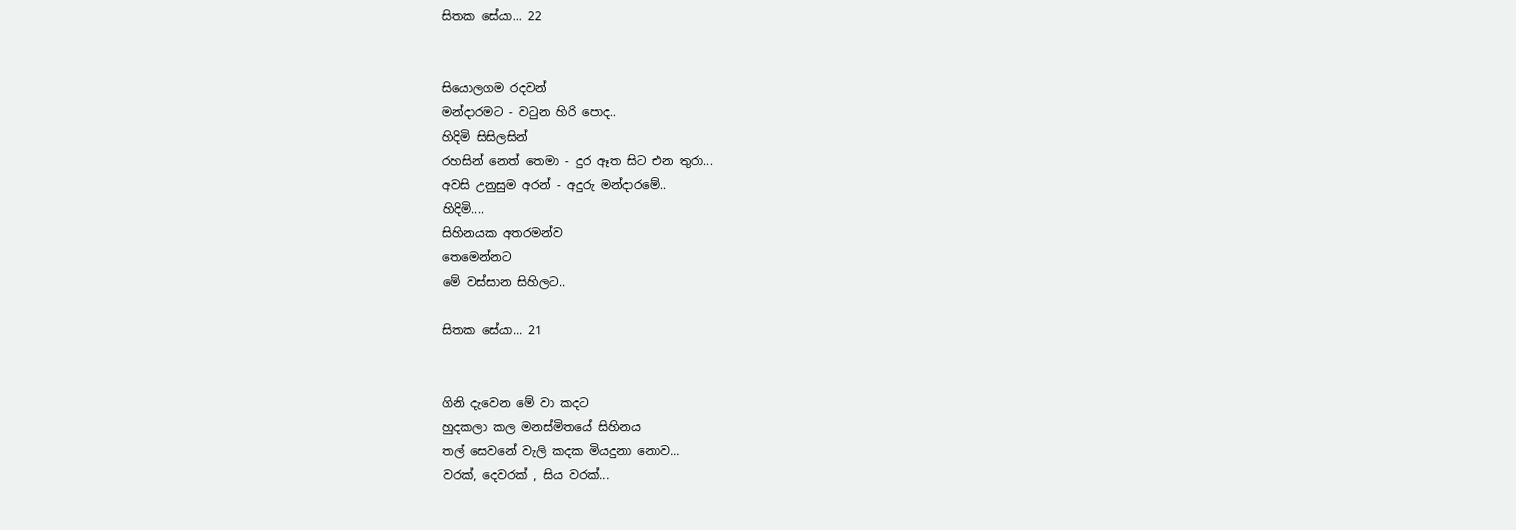සිතක සේයා... 22


සියොලගම රදවන්
මන්දාරමට - ව‍ටුන හිරි පොද..
හිදිමි සිසිලසින්
රහසින් නෙත් තෙමා - දුර ඈත සිට එන තුරා...
අවසි උනුසුම අරන් - අදුරු මන්දාරමේ..
හිදිමි....
සිහිනයක අතරමන්ව
තෙමෙන්නට
මේ වස්සාන සිහිලට..

සිතක සේයා... 21


ගිනි දැවෙන මේ වා කදට
හුදකලා කල මනස්මිතයේ සිහිනය
තල් සෙවනේ වැලි කදක මියදුනා නොව...
වරක්, දෙවරක් , සිය වරක්...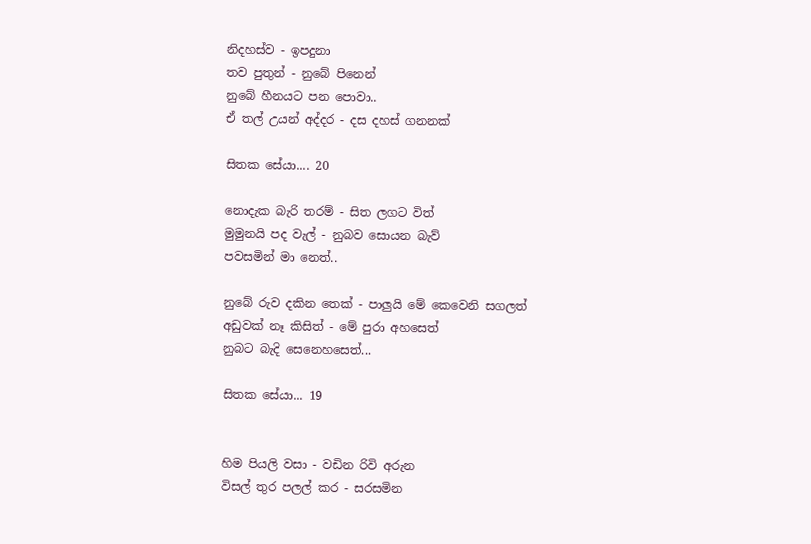නිදහස්ව - ඉපදුනා
තව පුතුන් - නුබේ පිනෙන්
නුබේ හීනයට පන පොවා..
ඒ තල් උයන් අද්දර - දස දහස් ගනනක්

සිතක සේයා.... 20

නොදැක බැරි තරම් - සිත ලගට විත්
මුමුනයි පද වැල් - නුබව සොයන බැව්
පවසමින් මා නෙත්..

නුබේ රුව දකින තෙක් - පාලුයි මේ කෙවෙනි සගලත්
අඩුවක් නෑ කිසිත් - මේ පුරා අහසෙත්
නුබට බැදි සෙනෙහසෙත්...

සිතක සේයා... 19


හිම පියලි වසා - වඩින රිවි අරුන
විසල් තුර පලල් කර - සරසමින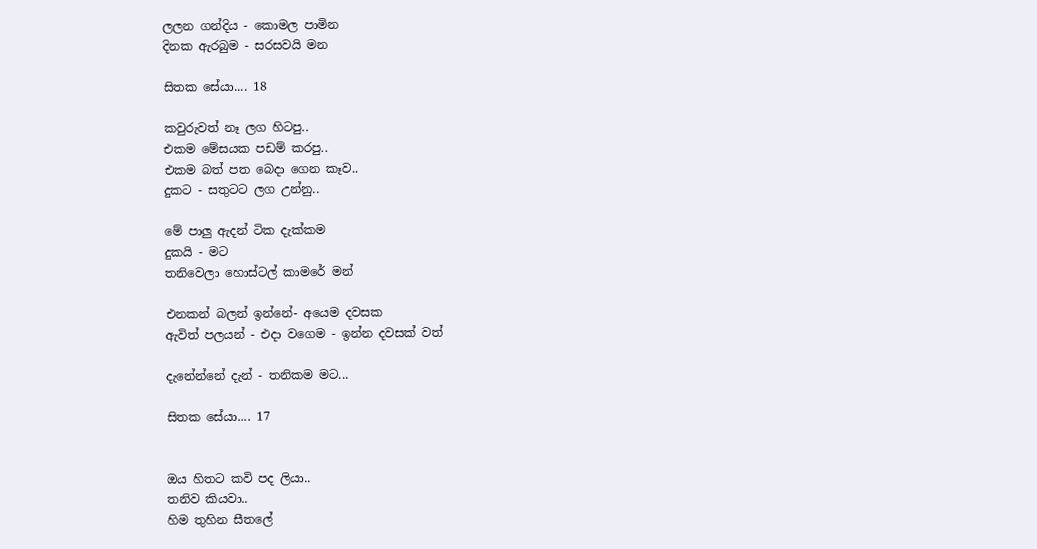ලලන ගන්දිය - කොමල පාමින
දිනක ඇරබුම - සරසවයි මන

සිතක සේයා.... 18

කවුරුවත් නෑ ලග හිටපු..
එකම මේසයක පඩම් කරපු..
එකම බත් පත බෙදා ගෙන කෑව..
දුකට - සතුටට ලග උන්නු..

මේ පාලු ඇදන් ටික දැක්කම
දුකයි - මට
තනිවෙලා හොස්ටල් කාමරේ මන්

එනකන් බලන් ඉන්නේ- අයෙම දවසක
ඇවිත් පලයන් - එදා වගෙම - ඉන්න දවසක් වත්

දැනේන්නේ දැන් - තනිකම මට...

සිතක සේයා.... 17


ඔය හිතට කවි පද ලියා..
තනිව කියවා..
හිම තුහින සීතලේ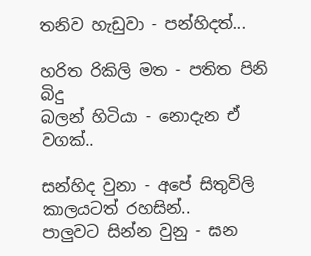තනිව හැඩුවා - පන්හිදත්...

හරිත රිකිලි මත - පතිත පිනි බිදු
බලන් හිටියා - නොදැන ඒ වගක්..

සන්හිද වුනා - අපේ සිතුවිලි
කාලයටත් රහසින්..
පාලුවට සින්න වුනු - ඝන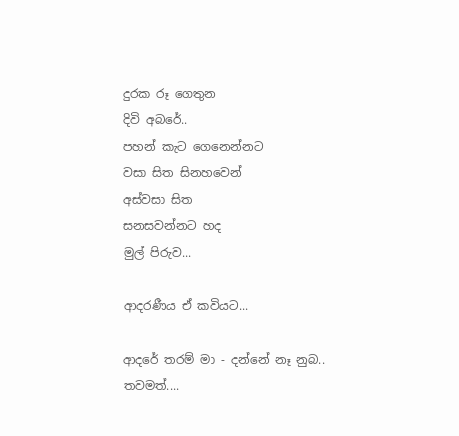දුරක රූ ගෙතුන
දිවි අබරේ..
පහන් කැට ගෙනෙන්නට
වසා සිත සිනහවෙන්
අස්වසා සිත
සනසවන්නට හද
මුල් පිරුව...

ආදරණීය ඒ කවියට...

ආදරේ තරම් මා - දන්නේ නෑ නුබ..
තවමත්....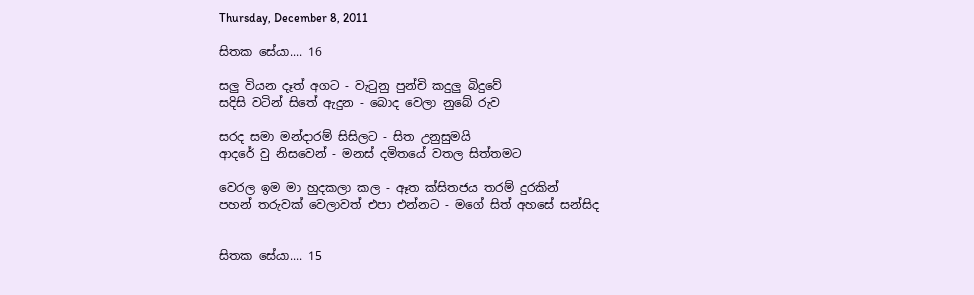Thursday, December 8, 2011

සිතක සේයා.... 16

සලු වියන දෑත් අගට - වැ‍ටුනු පුන්චි කදුලු බිදුවේ
සදිසි වටින් සිතේ ඇදුන - බොද වෙලා නුබේ රුව

සරද සමා මන්දාරම් සිසිලට - සිත උනුසුමයි
ආදරේ වු නිසවෙන් - මනස් දමිතයේ වතල සිත්තමට

වෙරල ඉම මා හුදකලා කල - ඈත ක්සිතජය තරම් දුරකින්
පහන් තරුවක් වෙලාවත් එපා එන්නට - මගේ සිත් අහසේ සන්සිද


සිතක සේයා.... 15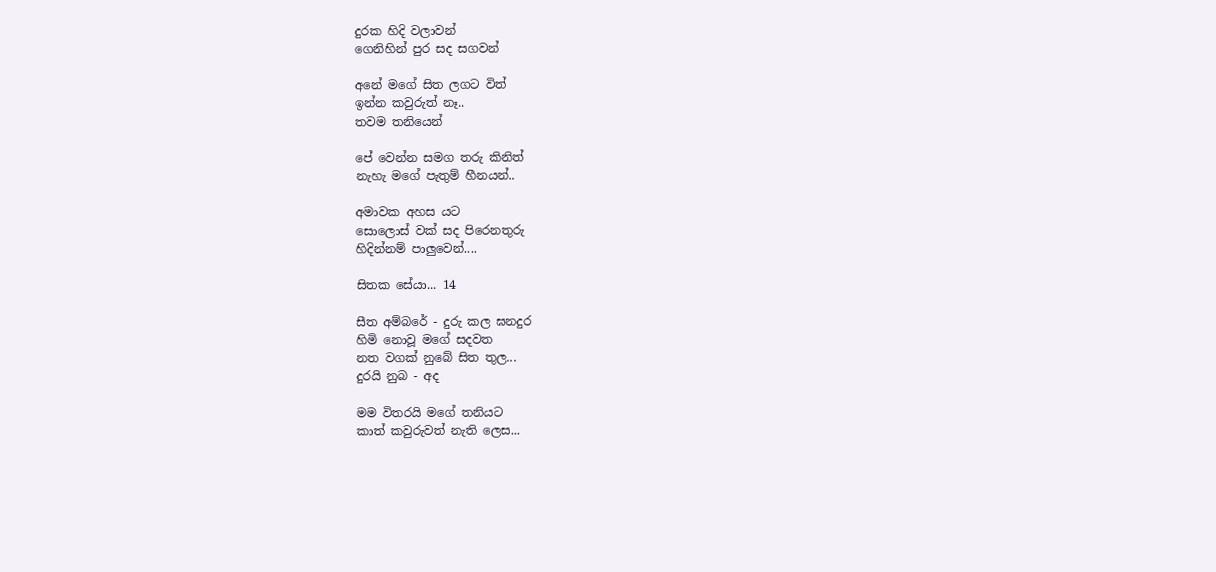දුරක හිදි වලාවන්
ගෙනිහින් පුර සද සගවන්

අනේ මගේ සිත ලගට විත්
ඉන්න කවුරුත් නෑ..
තවම තනියෙන්

පේ වෙන්න සමග තරු කිනිත්
නැහැ මගේ පැතුම් හීනයන්..

අමාවක අහස යට
සොලොස් වක් සද පිරෙනතුරු
හිදින්නම් පාලුවෙන්....

සිතක සේයා... 14

සීත අම්බරේ - දුරු කල ඝනදුර
හිමි නොවූ මගේ සදවත
නත වගක් නුබේ සිත තුල...
දුරයි නුබ - අද

මම විතරයි මගේ තනියට
කාත් කවුරුවත් නැති ලෙස...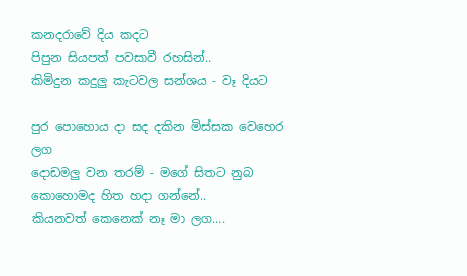කනදරාවේ දිය කදට
පිපුන සියපත් පවසාවී රහසින්..
කිමිදුන කදුලු කැටවල සන්ශය - වෑ දියට

පුර පොහොය දා සද දකින මිස්සක වෙහෙර ලග
දොඩමලු වන තරම් - මගේ සිතට නුබ
කොහොමද හිත හදා ගන්නේ..
කියනවත් කෙනෙක් නෑ මා ලග....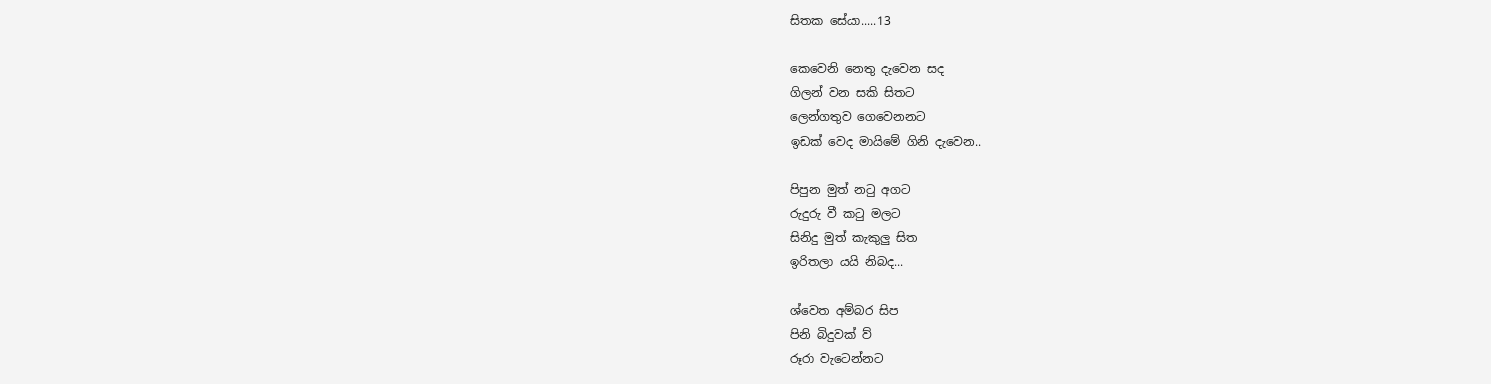සිතක සේයා.....13

කෙවෙනි නෙතු දැවෙන සද
ගිලන් වන සකි සිතට
ලෙන්ගතුව ගෙවෙනනට
ඉඩක් වෙද මායිමේ ගිනි දැවෙන..

පිපුන මුත් න‍ටු අගට
රුදුරු වී ක‍ටු මලට
සිනිදු මුත් කැකුලු සිත
ඉරිතලා යයි නිබද...

ශ්වෙත අම්බර සිප
පිනි බිදුවක් ව්
රූරා වැටෙන්නට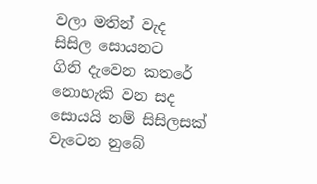වලා මතින් වැද
සිසිල සොයනට
ගිනි දැවෙන කතරේ
නොහැකි වන සද
සොයයි නම් සිසිලසක්
වැටෙන නුබේ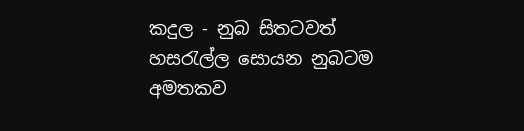කදුල - නුබ සිතටවත්
හස‍රැල්ල සොයන නුබටම අමතකව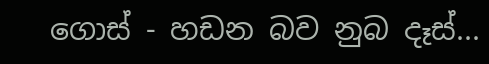ගොස් - හඩන බව නුබ දෑස්...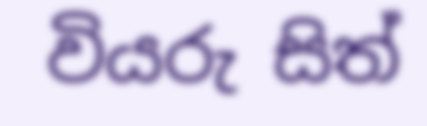වියරු සිත්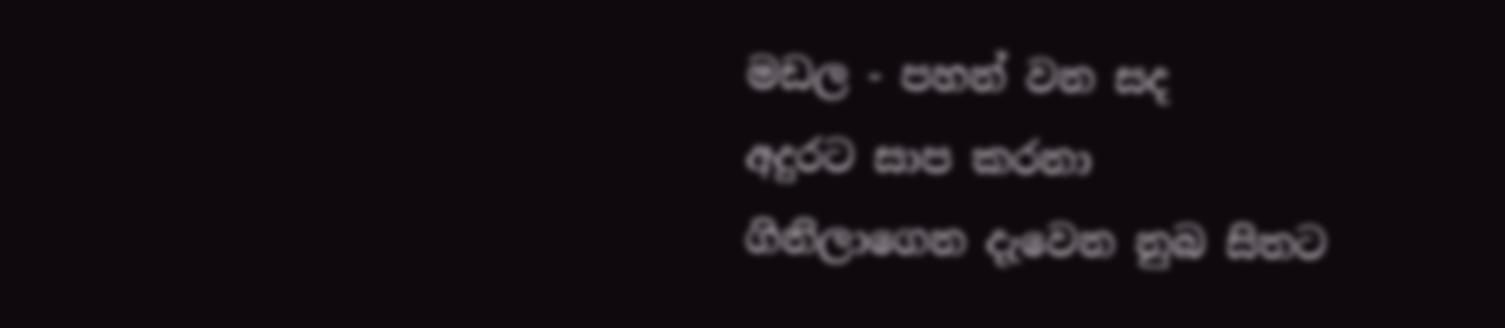මඩල - පහන් වන සද
අදුරට සාප කරනා
ගිනිලාගෙන දැවෙන නුබ සිතට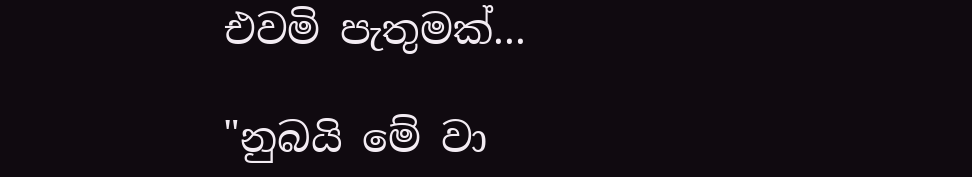එවමි පැතුමක්...

"නුබයි මේ වා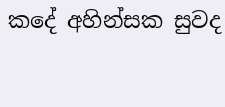කදේ අහින්සක සුවද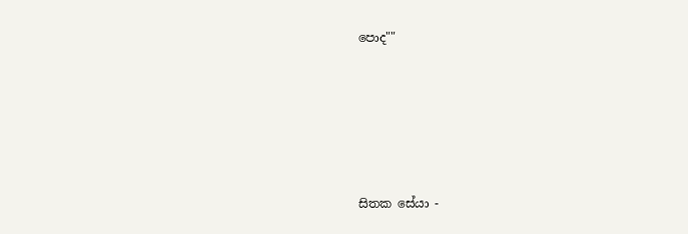පොද""





සිතක සේයා -